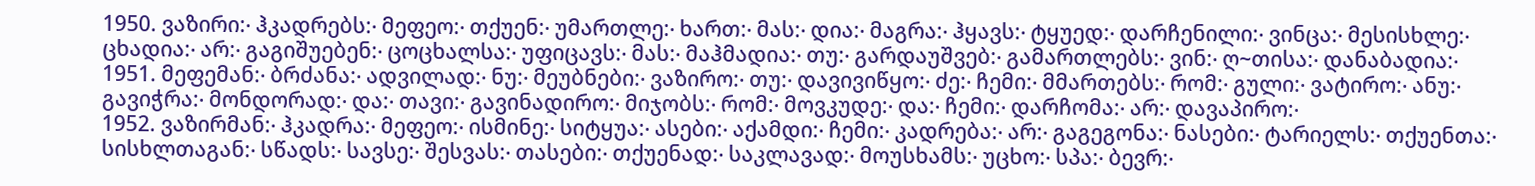1950. ვაზირი჻ ჰკადრებს჻ მეფეო჻ თქუენ჻ უმართლე჻ ხართ჻ მას჻ დია჻ მაგრა჻ ჰყავს჻ ტყუედ჻ დარჩენილი჻ ვინცა჻ მესისხლე჻ ცხადია჻ არ჻ გაგიშუებენ჻ ცოცხალსა჻ უფიცავს჻ მას჻ მაჰმადია჻ თუ჻ გარდაუშვებ჻ გამართლებს჻ ვინ჻ ღ~თისა჻ დანაბადია჻
1951. მეფემან჻ ბრძანა჻ ადვილად჻ ნუ჻ მეუბნები჻ ვაზირო჻ თუ჻ დავივიწყო჻ ძე჻ ჩემი჻ მმართებს჻ რომ჻ გული჻ ვატირო჻ ანუ჻ გავიჭრა჻ მონდორად჻ და჻ თავი჻ გავინადირო჻ მიჯობს჻ რომ჻ მოვკუდე჻ და჻ ჩემი჻ დარჩომა჻ არ჻ დავაპირო჻
1952. ვაზირმან჻ ჰკადრა჻ მეფეო჻ ისმინე჻ სიტყუა჻ ასები჻ აქამდი჻ ჩემი჻ კადრება჻ არ჻ გაგეგონა჻ ნასები჻ ტარიელს჻ თქუენთა჻ სისხლთაგან჻ სწადს჻ სავსე჻ შესვას჻ თასები჻ თქუენად჻ საკლავად჻ მოუსხამს჻ უცხო჻ სპა჻ ბევრ჻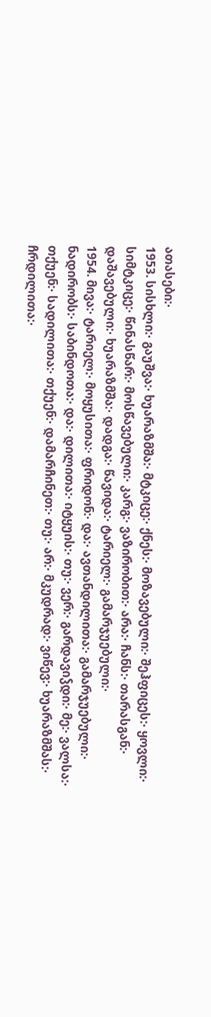ათასები჻
1953. სისხლი჻ გაუშვა჻ ხუარაზმშა჻ მტკიცე჻ ქნეს჻ მოზავებული჻ შეჰფიცეს჻ ყოვლი჻ სიმტკიცე჻ წინასწარ჻ მოსწავებული჻ კარგ჻ ვაზირობით჻ არა჻ ჩანს჻ თარასგან჻ დაშავებული჻ ხუარაზმშა჻ დადგა჻ წავიდა჻ ტარიელ჻ გამარჯუებული჻
1954. მივა჻ ტარიელ჻ მოყუსითა჻ ფრიდონ჻ და჻ ავთანდილითა჻ გამარჯუებული჻ ნადირობს჻ საბინდოთა჻ და჻ დილითა჻ იტყუის჻ თუ჻ ვერ჻ გარდავიჴდი჻ მე჻ ვალსა჻ თქუენ჻ სადილითა჻ თქუენ჻ დამარჩინეთ჻ თუ჻ არ჻ მკუდრად჻ ვიწევ჻ ხუარაზმშას჻ ჩრდილითა჻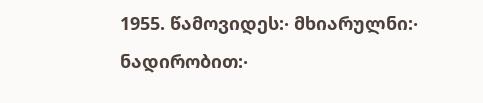1955. წამოვიდეს჻ მხიარულნი჻ ნადირობით჻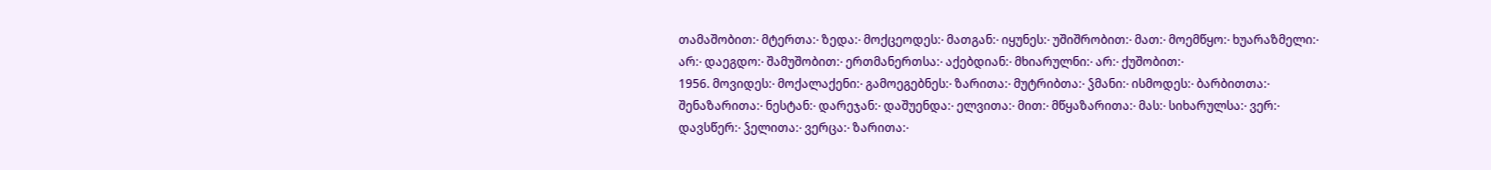თამაშობით჻ მტერთა჻ ზედა჻ მოქცეოდეს჻ მათგან჻ იყუნეს჻ უშიშრობით჻ მათ჻ მოემწყო჻ ხუარაზმელი჻ არ჻ დაეგდო჻ შამუშობით჻ ერთმანერთსა჻ აქებდიან჻ მხიარულნი჻ არ჻ ქუშობით჻
1956. მოვიდეს჻ მოქალაქენი჻ გამოეგებნეს჻ ზარითა჻ მუტრიბთა჻ ჴმანი჻ ისმოდეს჻ ბარბითთა჻ შენაზარითა჻ ნესტან჻ დარეჯან჻ დაშუენდა჻ ელვითა჻ მით჻ მწყაზარითა჻ მას჻ სიხარულსა჻ ვერ჻ დავსწერ჻ ჴელითა჻ ვერცა჻ ზარითა჻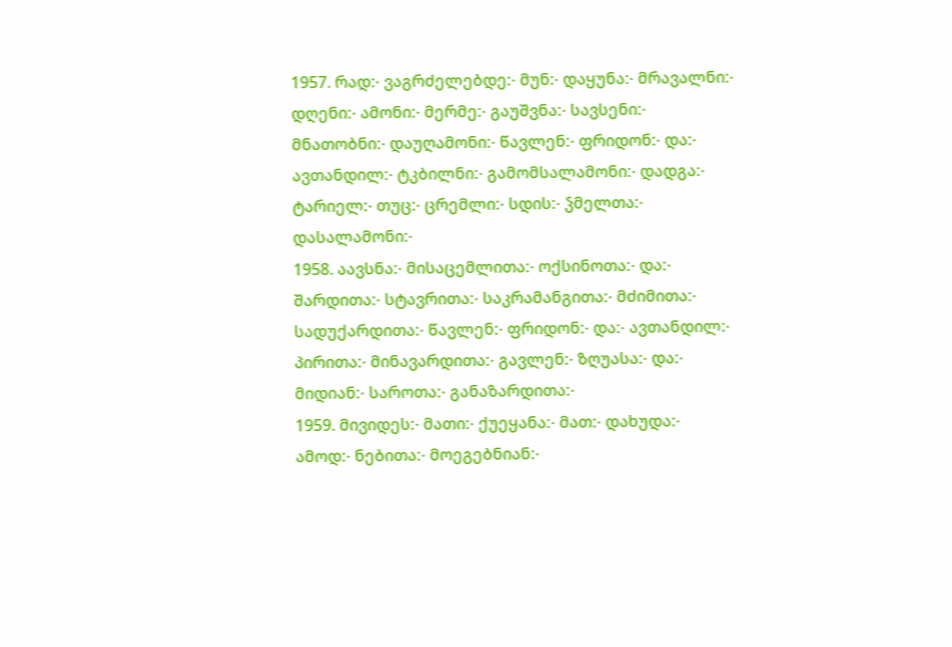1957. რად჻ ვაგრძელებდე჻ მუნ჻ დაყუნა჻ მრავალნი჻ დღენი჻ ამონი჻ მერმე჻ გაუშვნა჻ სავსენი჻ მნათობნი჻ დაუღამონი჻ წავლენ჻ ფრიდონ჻ და჻ ავთანდილ჻ ტკბილნი჻ გამომსალამონი჻ დადგა჻ ტარიელ჻ თუც჻ ცრემლი჻ სდის჻ ჴმელთა჻ დასალამონი჻
1958. აავსნა჻ მისაცემლითა჻ ოქსინოთა჻ და჻ შარდითა჻ სტავრითა჻ საკრამანგითა჻ მძიმითა჻ სადუქარდითა჻ წავლენ჻ ფრიდონ჻ და჻ ავთანდილ჻ პირითა჻ მინავარდითა჻ გავლენ჻ ზღუასა჻ და჻ მიდიან჻ საროთა჻ განაზარდითა჻
1959. მივიდეს჻ მათი჻ ქუეყანა჻ მათ჻ დახუდა჻ ამოდ჻ ნებითა჻ მოეგებნიან჻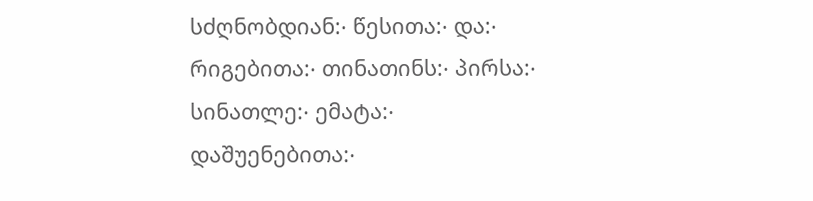სძღნობდიან჻ წესითა჻ და჻ რიგებითა჻ თინათინს჻ პირსა჻ სინათლე჻ ემატა჻ დაშუენებითა჻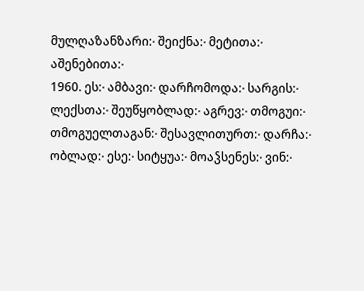მულღაზანზარი჻ შეიქნა჻ მეტითა჻ აშენებითა჻
1960. ეს჻ ამბავი჻ დარჩომოდა჻ სარგის჻ ლექსთა჻ შეუწყობლად჻ აგრევ჻ თმოგუი჻ თმოგუელთაგან჻ შესავლითურთ჻ დარჩა჻ ობლად჻ ესე჻ სიტყუა჻ მოაჴსენეს჻ ვინ჻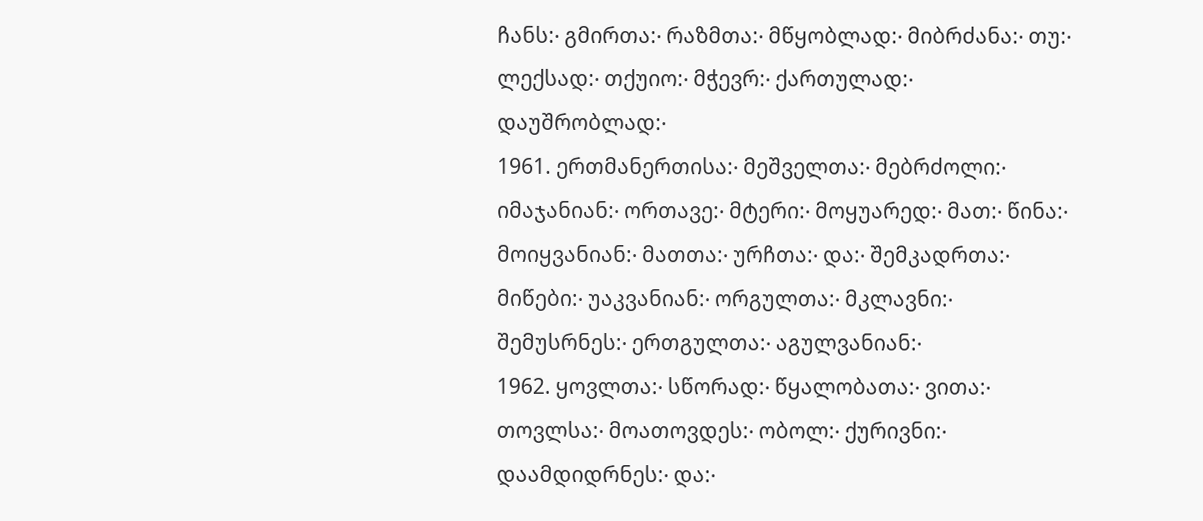ჩანს჻ გმირთა჻ რაზმთა჻ მწყობლად჻ მიბრძანა჻ თუ჻ ლექსად჻ თქუიო჻ მჭევრ჻ ქართულად჻ დაუშრობლად჻
1961. ერთმანერთისა჻ მეშველთა჻ მებრძოლი჻ იმაჯანიან჻ ორთავე჻ მტერი჻ მოყუარედ჻ მათ჻ წინა჻ მოიყვანიან჻ მათთა჻ ურჩთა჻ და჻ შემკადრთა჻ მიწები჻ უაკვანიან჻ ორგულთა჻ მკლავნი჻ შემუსრნეს჻ ერთგულთა჻ აგულვანიან჻
1962. ყოვლთა჻ სწორად჻ წყალობათა჻ ვითა჻ თოვლსა჻ მოათოვდეს჻ ობოლ჻ ქურივნი჻ დაამდიდრნეს჻ და჻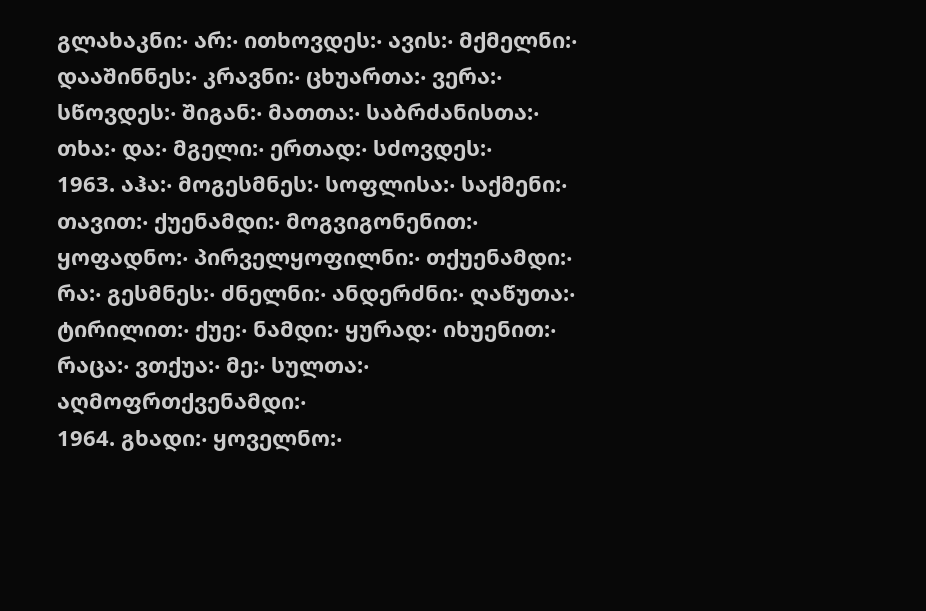გლახაკნი჻ არ჻ ითხოვდეს჻ ავის჻ მქმელნი჻ დააშინნეს჻ კრავნი჻ ცხუართა჻ ვერა჻ სწოვდეს჻ შიგან჻ მათთა჻ საბრძანისთა჻ თხა჻ და჻ მგელი჻ ერთად჻ სძოვდეს჻
1963. აჰა჻ მოგესმნეს჻ სოფლისა჻ საქმენი჻ თავით჻ ქუენამდი჻ მოგვიგონენით჻ ყოფადნო჻ პირველყოფილნი჻ თქუენამდი჻ რა჻ გესმნეს჻ ძნელნი჻ ანდერძნი჻ ღაწუთა჻ ტირილით჻ ქუე჻ ნამდი჻ ყურად჻ იხუენით჻ რაცა჻ ვთქუა჻ მე჻ სულთა჻ აღმოფრთქვენამდი჻
1964. გხადი჻ ყოველნო჻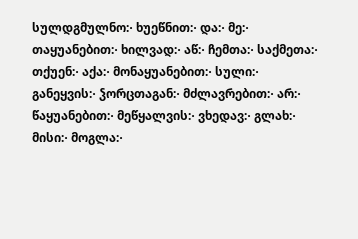სულდგმულნო჻ ხუეწნით჻ და჻ მე჻ თაყუანებით჻ ხილვად჻ აწ჻ ჩემთა჻ საქმეთა჻ თქუენ჻ აქა჻ მონაყუანებით჻ სული჻ განეყვის჻ ჴორცთაგან჻ მძლავრებით჻ არ჻ წაყუანებით჻ მეწყალვის჻ ვხედავ჻ გლახ჻ მისი჻ მოგლა჻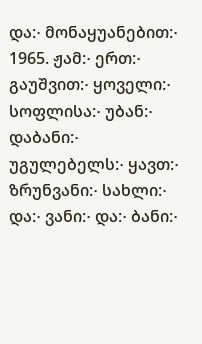და჻ მონაყუანებით჻
1965. ჟამ჻ ერთ჻ გაუშვით჻ ყოველი჻ სოფლისა჻ უბან჻ დაბანი჻ უგულებელს჻ ყავთ჻ ზრუნვანი჻ სახლი჻ და჻ ვანი჻ და჻ ბანი჻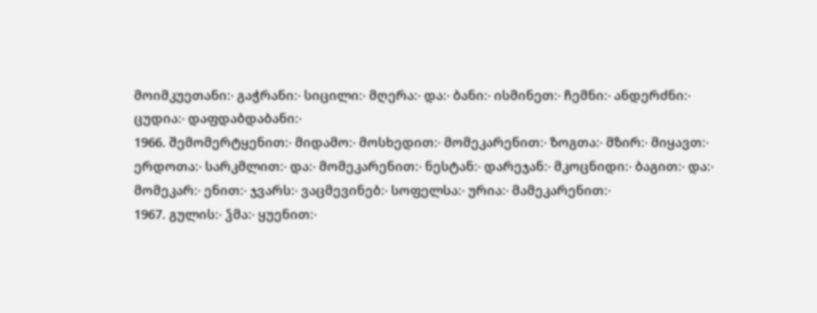მოიმკუეთანი჻ გაჭრანი჻ სიცილი჻ მღერა჻ და჻ ბანი჻ ისმინეთ჻ ჩემნი჻ ანდერძნი჻ ცუდია჻ დაფდაბდაბანი჻
1966. შემომერტყენით჻ მიდამო჻ მოსხედით჻ მომეკარენით჻ ზოგთა჻ მზირ჻ მიყავთ჻ ერდოთა჻ სარკმლით჻ და჻ მომეკარენით჻ ნესტან჻ დარეჯან჻ მკოცნიდი჻ ბაგით჻ და჻ მომეკარ჻ ენით჻ ჯვარს჻ ვაცმევინებ჻ სოფელსა჻ ურია჻ მამეკარენით჻
1967. გულის჻ ჴმა჻ ყუენით჻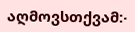აღმოვსთქვამ჻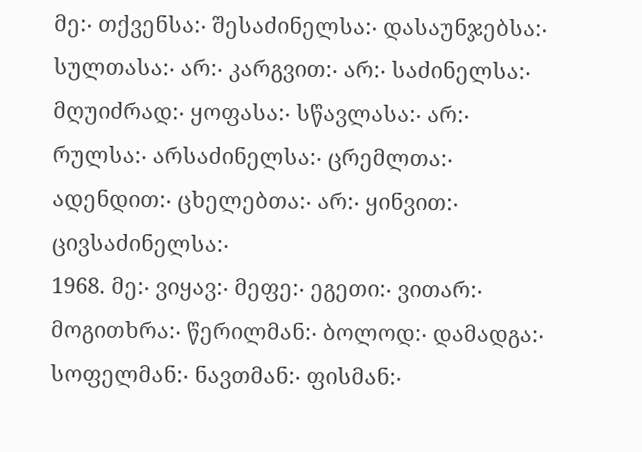მე჻ თქვენსა჻ შესაძინელსა჻ დასაუნჯებსა჻ სულთასა჻ არ჻ კარგვით჻ არ჻ საძინელსა჻ მღუიძრად჻ ყოფასა჻ სწავლასა჻ არ჻ რულსა჻ არსაძინელსა჻ ცრემლთა჻ ადენდით჻ ცხელებთა჻ არ჻ ყინვით჻ ცივსაძინელსა჻
1968. მე჻ ვიყავ჻ მეფე჻ ეგეთი჻ ვითარ჻ მოგითხრა჻ წერილმან჻ ბოლოდ჻ დამადგა჻ სოფელმან჻ ნავთმან჻ ფისმან჻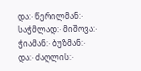და჻ წერილმან჻ საჭმლად჻ მიშოვა჻ ჭიამან჻ ბუზმან჻ და჻ ძაღლის჻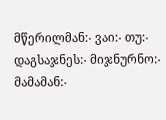მწერილმან჻ ვაი჻ თუ჻ დაგსაჯნეს჻ მიჯნურნო჻ მამამან჻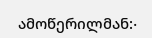ამოწერილმან჻